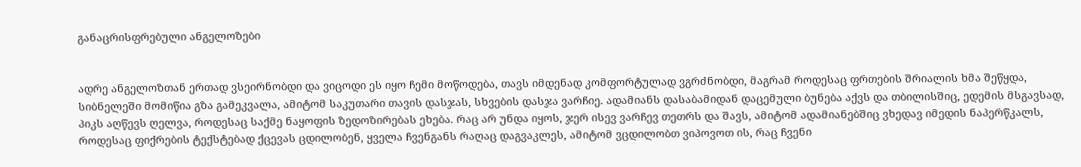განაცრისფრებული ანგელოზები


ადრე ანგელოზთან ერთად ვსეირნობდი და ვიცოდი ეს იყო ჩემი მოწოდება, თავს იმდენად კომფორტულად ვგრძნობდი, მაგრამ როდესაც ფრთების შრიალის ხმა შეწყდა, სიბნელეში მომიწია გზა გამეკვალა, ამიტომ საკუთარი თავის დასჯას, სხვების დასჯა ვარჩიე. ადამიანს დასაბამიდან დაცემული ბუნება აქვს და თბილისშიც, ედემის მსგავსად, პიკს აღწევს ღელვა, როდესაც საქმე ნაყოფის ზედოზირებას ეხება. რაც არ უნდა იყოს, ჯერ ისევ ვარჩევ თეთრს და შავს, ამიტომ ადამიანებშიც ვხედავ იმედის ნაპერწკალს, როდესაც ფიქრების ტექსტებად ქცევას ცდილობენ, ყველა ჩვენგანს რაღაც დაგვაკლეს, ამიტომ ვცდილობთ ვიპოვოთ ის, რაც ჩვენი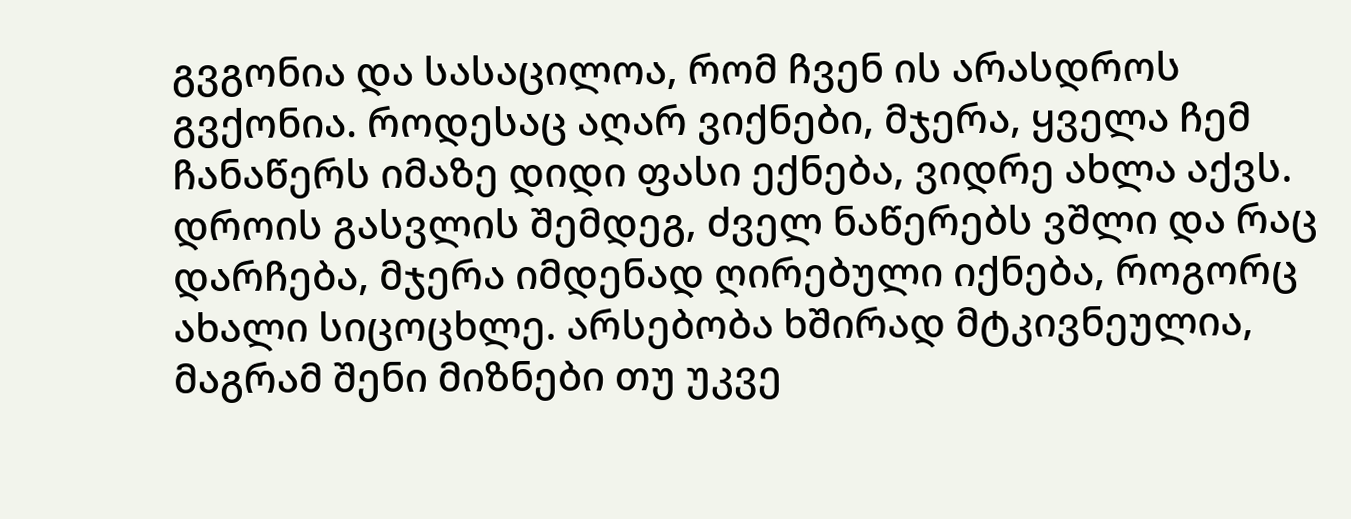გვგონია და სასაცილოა, რომ ჩვენ ის არასდროს გვქონია. როდესაც აღარ ვიქნები, მჯერა, ყველა ჩემ ჩანაწერს იმაზე დიდი ფასი ექნება, ვიდრე ახლა აქვს. დროის გასვლის შემდეგ, ძველ ნაწერებს ვშლი და რაც დარჩება, მჯერა იმდენად ღირებული იქნება, როგორც ახალი სიცოცხლე. არსებობა ხშირად მტკივნეულია, მაგრამ შენი მიზნები თუ უკვე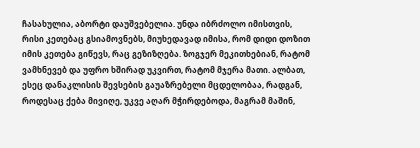ჩასახულია, აბორტი დაუშვებელია. უნდა იბრძოლო იმისთვის, რისი კეთებაც გსიამოვნებს, მიუხედავად იმისა, რომ დიდი დოზით იმის კეთება გიწევს, რაც გეზიზღება. ზოგჯერ მეკითხებიან, რატომ ვამხნევებ და უფრო ხშირად უკვირთ, რატომ მჯერა მათი. ალბათ, ესეც დანაკლისის შევსების გაუაზრებელი მცდელობაა, რადგან, როდესაც ქება მივიღე, უკვე აღარ მჭირდებოდა, მაგრამ მაშინ,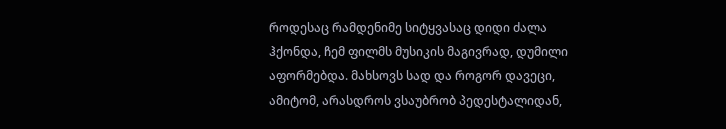როდესაც რამდენიმე სიტყვასაც დიდი ძალა ჰქონდა, ჩემ ფილმს მუსიკის მაგივრად, დუმილი აფორმებდა. მახსოვს სად და როგორ დავეცი, ამიტომ, არასდროს ვსაუბრობ პედესტალიდან,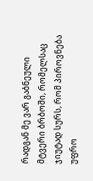რადგან მე ვარ გაბნეული მტვერი ბრბოში, რომელსაც ჯიუტად სურს, რომ პიროვნება უფრო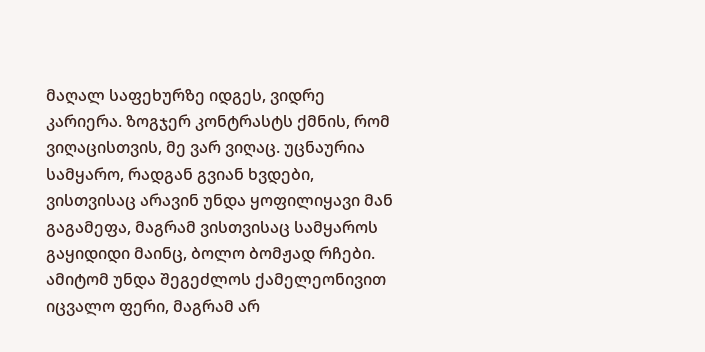მაღალ საფეხურზე იდგეს, ვიდრე კარიერა. ზოგჯერ კონტრასტს ქმნის, რომ ვიღაცისთვის, მე ვარ ვიღაც. უცნაურია სამყარო, რადგან გვიან ხვდები, ვისთვისაც არავინ უნდა ყოფილიყავი მან გაგამეფა, მაგრამ ვისთვისაც სამყაროს გაყიდიდი მაინც, ბოლო ბომჟად რჩები. ამიტომ უნდა შეგეძლოს ქამელეონივით იცვალო ფერი, მაგრამ არ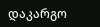დაკარგო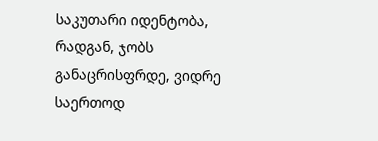საკუთარი იდენტობა, რადგან, ჯობს განაცრისფრდე, ვიდრე საერთოდ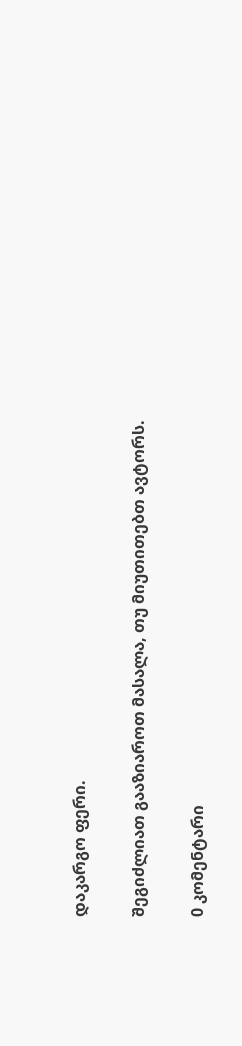დაკარგო ფერი.

შეგიძლიათ გააზიაროთ მასალა, თუ მიუთითებთ ავტორს.

0 კომენტარი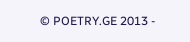© POETRY.GE 2013 -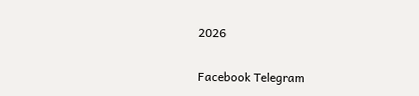2026

Facebook Telegram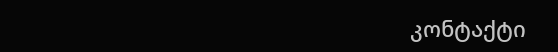კონტაქტი